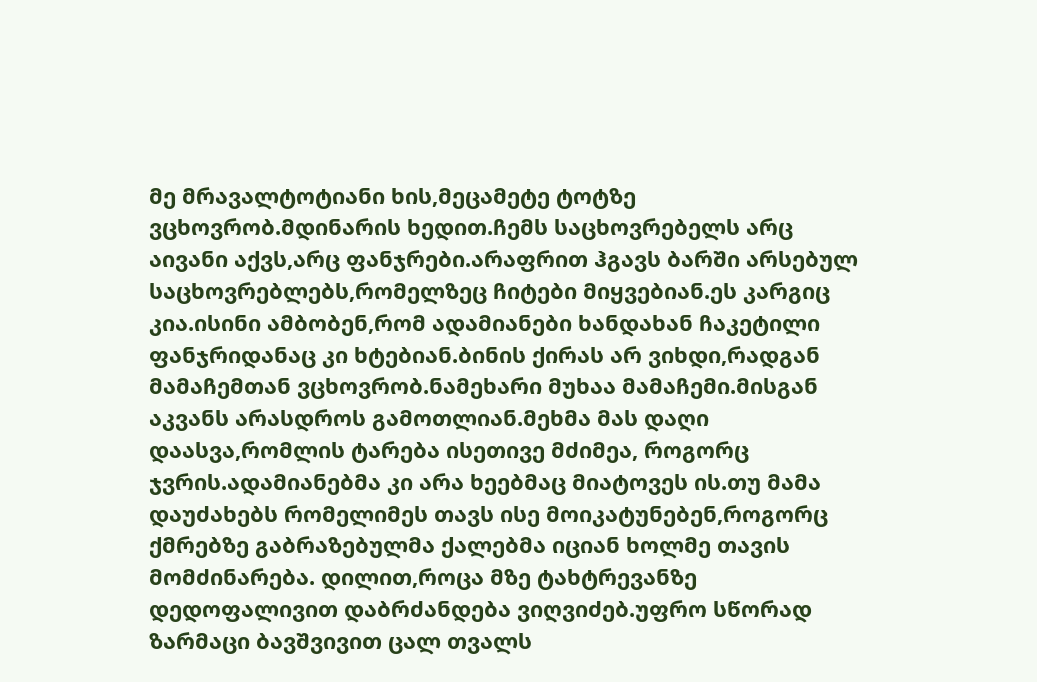მე მრავალტოტიანი ხის,მეცამეტე ტოტზე ვცხოვრობ.მდინარის ხედით.ჩემს საცხოვრებელს არც აივანი აქვს,არც ფანჯრები.არაფრით ჰგავს ბარში არსებულ საცხოვრებლებს,რომელზეც ჩიტები მიყვებიან.ეს კარგიც კია.ისინი ამბობენ,რომ ადამიანები ხანდახან ჩაკეტილი ფანჯრიდანაც კი ხტებიან.ბინის ქირას არ ვიხდი,რადგან მამაჩემთან ვცხოვრობ.ნამეხარი მუხაა მამაჩემი.მისგან აკვანს არასდროს გამოთლიან.მეხმა მას დაღი დაასვა,რომლის ტარება ისეთივე მძიმეა, როგორც ჯვრის.ადამიანებმა კი არა ხეებმაც მიატოვეს ის.თუ მამა დაუძახებს რომელიმეს თავს ისე მოიკატუნებენ,როგორც ქმრებზე გაბრაზებულმა ქალებმა იციან ხოლმე თავის მომძინარება. დილით,როცა მზე ტახტრევანზე დედოფალივით დაბრძანდება ვიღვიძებ.უფრო სწორად ზარმაცი ბავშვივით ცალ თვალს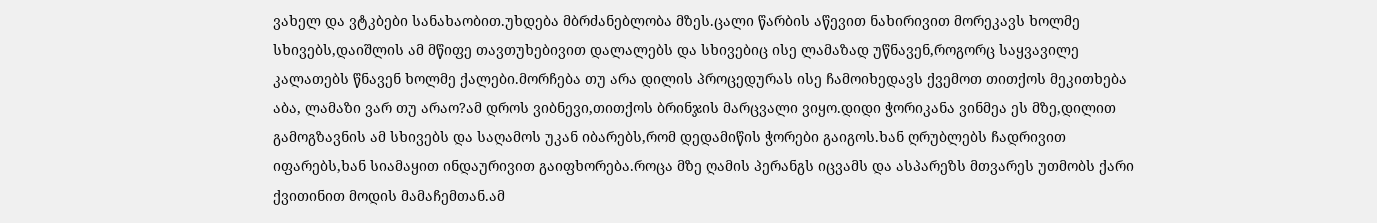ვახელ და ვტკბები სანახაობით.უხდება მბრძანებლობა მზეს.ცალი წარბის აწევით ნახირივით მორეკავს ხოლმე სხივებს,დაიშლის ამ მწიფე თავთუხებივით დალალებს და სხივებიც ისე ლამაზად უწნავენ,როგორც საყვავილე კალათებს წნავენ ხოლმე ქალები.მორჩება თუ არა დილის პროცედურას ისე ჩამოიხედავს ქვემოთ თითქოს მეკითხება აბა, ლამაზი ვარ თუ არაო?ამ დროს ვიბნევი,თითქოს ბრინჯის მარცვალი ვიყო.დიდი ჭორიკანა ვინმეა ეს მზე,დილით გამოგზავნის ამ სხივებს და საღამოს უკან იბარებს,რომ დედამიწის ჭორები გაიგოს.ხან ღრუბლებს ჩადრივით იფარებს,ხან სიამაყით ინდაურივით გაიფხორება.როცა მზე ღამის პერანგს იცვამს და ასპარეზს მთვარეს უთმობს ქარი ქვითინით მოდის მამაჩემთან.ამ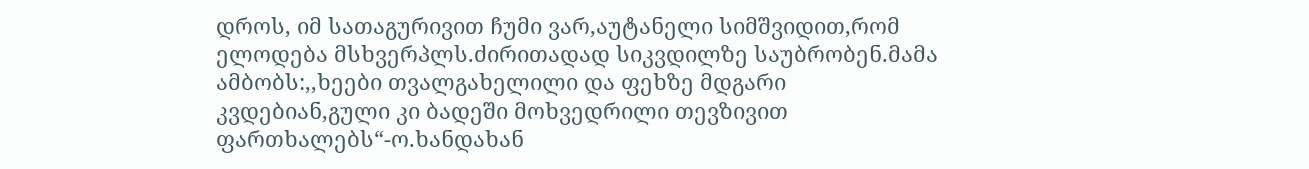დროს, იმ სათაგურივით ჩუმი ვარ,აუტანელი სიმშვიდით,რომ ელოდება მსხვერპლს.ძირითადად სიკვდილზე საუბრობენ.მამა ამბობს:,,ხეები თვალგახელილი და ფეხზე მდგარი კვდებიან,გული კი ბადეში მოხვედრილი თევზივით ფართხალებს“-ო.ხანდახან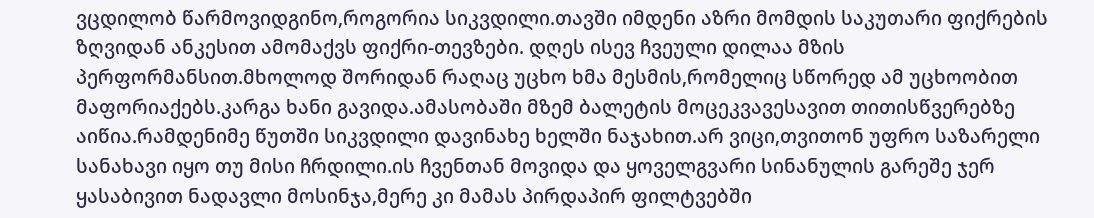ვცდილობ წარმოვიდგინო,როგორია სიკვდილი.თავში იმდენი აზრი მომდის საკუთარი ფიქრების ზღვიდან ანკესით ამომაქვს ფიქრი-თევზები. დღეს ისევ ჩვეული დილაა მზის პერფორმანსით.მხოლოდ შორიდან რაღაც უცხო ხმა მესმის,რომელიც სწორედ ამ უცხოობით მაფორიაქებს.კარგა ხანი გავიდა.ამასობაში მზემ ბალეტის მოცეკვავესავით თითისწვერებზე აიწია.რამდენიმე წუთში სიკვდილი დავინახე ხელში ნაჯახით.არ ვიცი,თვითონ უფრო საზარელი სანახავი იყო თუ მისი ჩრდილი.ის ჩვენთან მოვიდა და ყოველგვარი სინანულის გარეშე ჯერ ყასაბივით ნადავლი მოსინჯა,მერე კი მამას პირდაპირ ფილტვებში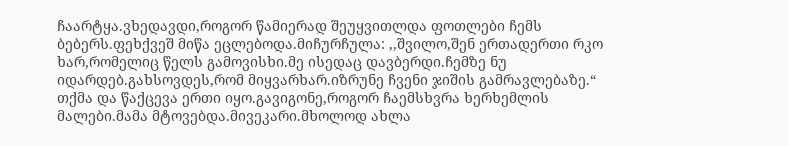ჩაარტყა.ვხედავდი,როგორ წამიერად შეუყვითლდა ფოთლები ჩემს ბებერს.ფეხქვეშ მიწა ეცლებოდა.მიჩურჩულა: ,,შვილო,შენ ერთადერთი რკო ხარ,რომელიც წელს გამოვისხი.მე ისედაც დავბერდი.ჩემზე ნუ იდარდებ.გახსოვდეს,რომ მიყვარხარ.იზრუნე ჩვენი ჯიშის გამრავლებაზე.“ თქმა და წაქცევა ერთი იყო.გავიგონე,როგორ ჩაემსხვრა ხერხემლის მალები.მამა მტოვებდა.მივეკარი.მხოლოდ ახლა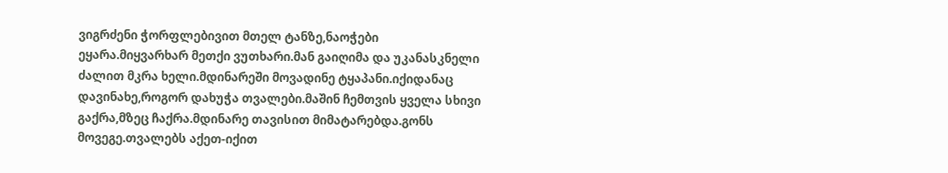ვიგრძენი ჭორფლებივით მთელ ტანზე,ნაოჭები ეყარა.მიყვარხარ მეთქი ვუთხარი.მან გაიღიმა და უკანასკნელი ძალით მკრა ხელი.მდინარეში მოვადინე ტყაპანი.იქიდანაც დავინახე,როგორ დახუჭა თვალები.მაშინ ჩემთვის ყველა სხივი გაქრა,მზეც ჩაქრა.მდინარე თავისით მიმატარებდა.გონს მოვეგე.თვალებს აქეთ-იქით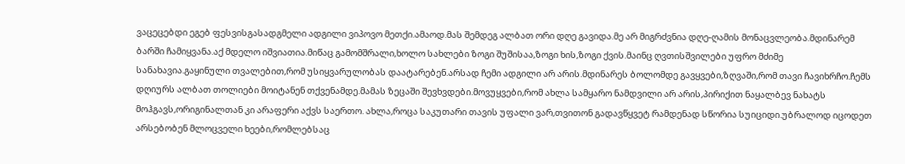ვაცეცებდი ეგებ ფესვისგასადგმელი ადგილი ვიპოვო მეთქი.ამაოდ.მას შემდეგ ალბათ ორი დღე გავიდა.მე არ მიგრძვნია დღე-ღამის მონაცვლეობა.მდინარემ ბარში ჩამიყვანა.აქ მდელო იშვიათია.მიწაც გამომშრალი,ხოლო სახლები ზოგი შუშისაა,ზოგი ხის,ზოგი ქვის.მაინც ღვთისშვილები უფრო მძიმე სანახავია.გაყინული თვალებით,რომ უსიყვარულობას დაატარებენ.არსად ჩემი ადგილი არ არის.მდინარეს ბოლომდე გავყვები,ზღვაში,რომ თავი ჩავიხრჩო.ჩემს დღიურს ალბათ თოლიები მოიტანენ თქვენამდე.მამას ზეცაში შევხვდები.მოვუყვები,რომ ახლა სამყარო ნამდვილი არ არის,პირიქით ნაყალბევ ნახატს მოჰგავს,ორიგინალთან კი არაფერი აქვს საერთო. ახლა,როცა საკუთარი თავის უფალი ვარ,თვითონ გადავწყვეტ რამდენად სწორია სუიციდი.უბრალოდ იცოდეთ არსებობენ მლოცველი ხეები,რომლებსაც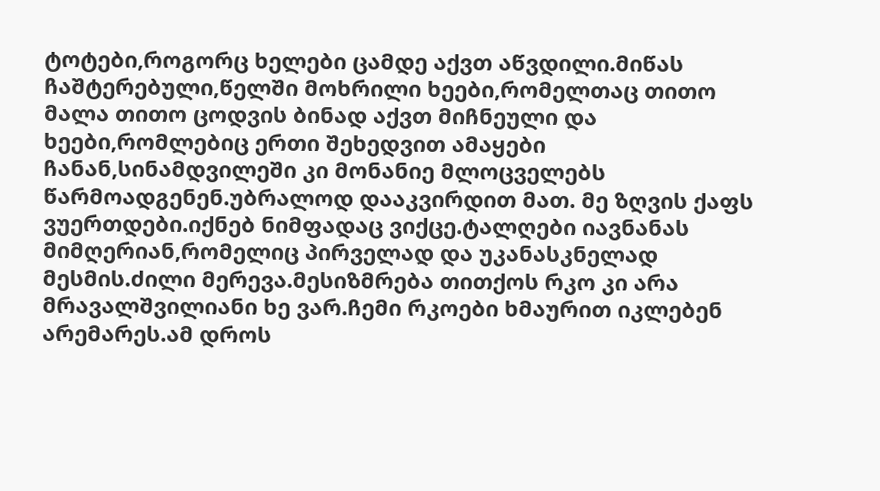ტოტები,როგორც ხელები ცამდე აქვთ აწვდილი.მიწას ჩაშტერებული,წელში მოხრილი ხეები,რომელთაც თითო მალა თითო ცოდვის ბინად აქვთ მიჩნეული და ხეები,რომლებიც ერთი შეხედვით ამაყები ჩანან,სინამდვილეში კი მონანიე მლოცველებს წარმოადგენენ.უბრალოდ დააკვირდით მათ. მე ზღვის ქაფს ვუერთდები.იქნებ ნიმფადაც ვიქცე.ტალღები იავნანას მიმღერიან,რომელიც პირველად და უკანასკნელად მესმის.ძილი მერევა.მესიზმრება თითქოს რკო კი არა მრავალშვილიანი ხე ვარ.ჩემი რკოები ხმაურით იკლებენ არემარეს.ამ დროს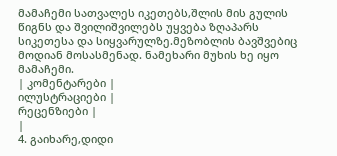მამაჩემი სათვალეს იკეთებს,შლის მის გულის წიგნს და შვილიშვილებს უყვება ზღაპარს სიკეთესა და სიყვარულზე.მეზობლის ბავშვებიც მოდიან მოსასმენად. ნამეხარი მუხის ხე იყო მამაჩემი.
| კომენტარები |
ილუსტრაციები |
რეცენზიები |
|
4. გაიხარე,დიდი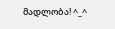მადლობა! ^_^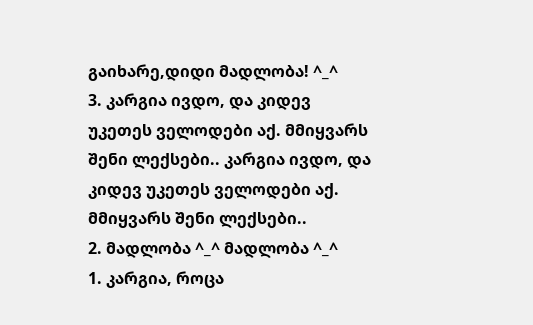გაიხარე,დიდი მადლობა! ^_^
3. კარგია ივდო, და კიდევ უკეთეს ველოდები აქ. მმიყვარს შენი ლექსები.. კარგია ივდო, და კიდევ უკეთეს ველოდები აქ. მმიყვარს შენი ლექსები..
2. მადლობა ^_^ მადლობა ^_^
1. კარგია, როცა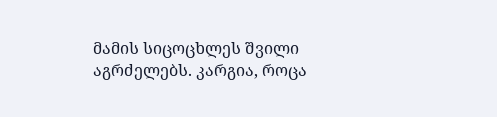მამის სიცოცხლეს შვილი აგრძელებს. კარგია, როცა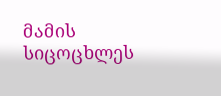მამის სიცოცხლეს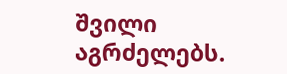შვილი აგრძელებს.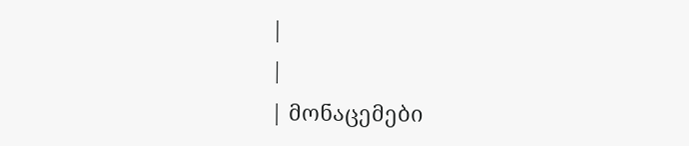|
|
| მონაცემები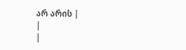არ არის |
|
|